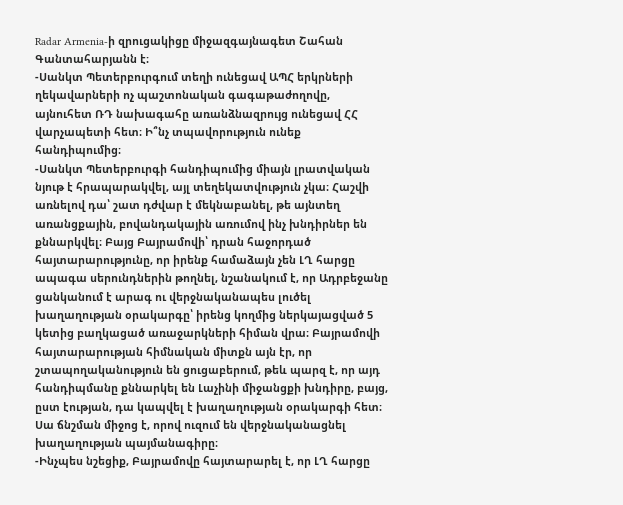Radar Armenia-ի զրուցակիցը միջազգայնագետ Շահան Գանտահարյանն է։
-Սանկտ Պետերբուրգում տեղի ունեցավ ԱՊՀ երկրների ղեկավարների ոչ պաշտոնական գագաթաժողովը, այնուհետ ՌԴ նախագահը առանձնազրույց ունեցավ ՀՀ վարչապետի հետ։ Ի՞նչ տպավորություն ունեք հանդիպումից։
-Սանկտ Պետերբուրգի հանդիպումից միայն լրատվական նյութ է հրապարակվել, այլ տեղեկատվություն չկա։ Հաշվի առնելով դա՝ շատ դժվար է մեկնաբանել, թե այնտեղ առանցքային, բովանդակային առումով ինչ խնդիրներ են քննարկվել։ Բայց Բայրամովի՝ դրան հաջորդած հայտարարությունը, որ իրենք համաձայն չեն ԼՂ հարցը ապագա սերունդներին թողնել, նշանակում է, որ Ադրբեջանը ցանկանում է արագ ու վերջնականապես լուծել խաղաղության օրակարգը՝ իրենց կողմից ներկայացված 5 կետից բաղկացած առաջարկների հիման վրա։ Բայրամովի հայտարարության հիմնական միտքն այն էր, որ շտապողականություն են ցուցաբերում, թեև պարզ է, որ այդ հանդիպմանը քննարկել են Լաչինի միջանցքի խնդիրը, բայց, ըստ էության, դա կապվել է խաղաղության օրակարգի հետ։ Սա ճնշման միջոց է, որով ուզում են վերջնականացնել խաղաղության պայմանագիրը։
-Ինչպես նշեցիք, Բայրամովը հայտարարել է, որ ԼՂ հարցը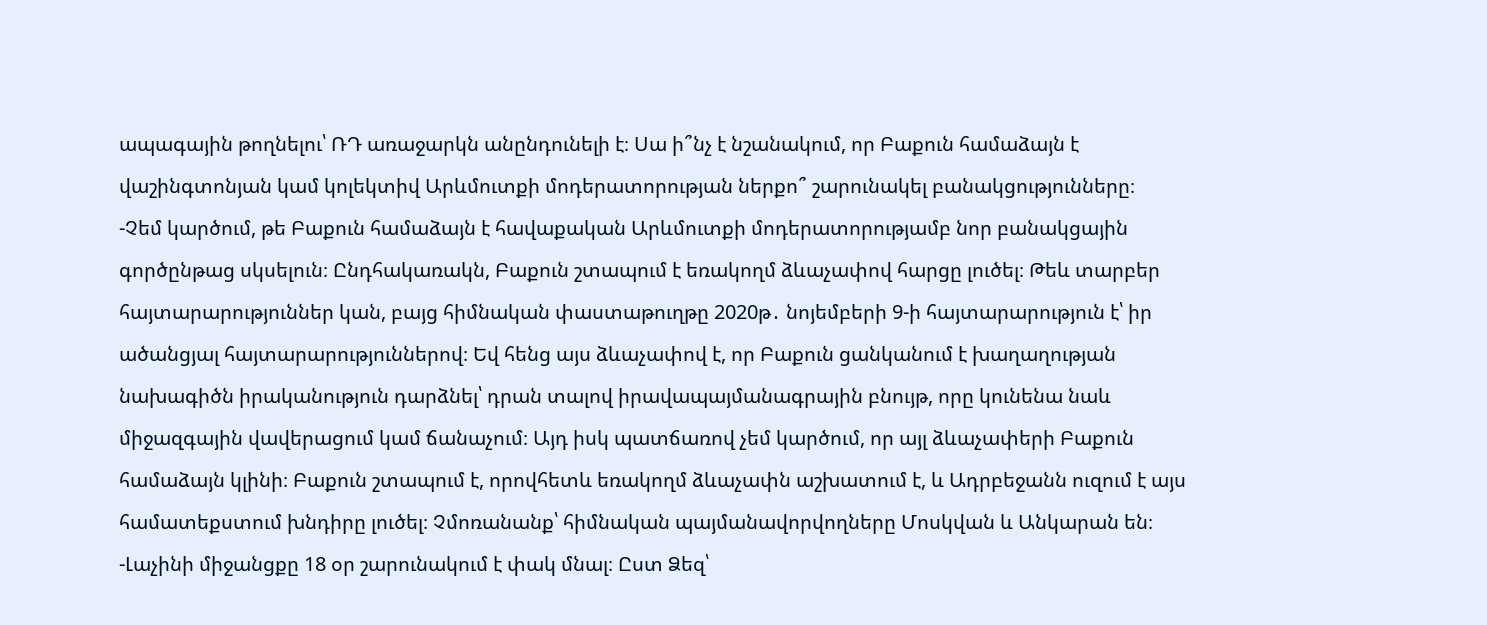ապագային թողնելու՝ ՌԴ առաջարկն անընդունելի է։ Սա ի՞նչ է նշանակում, որ Բաքուն համաձայն է վաշինգտոնյան կամ կոլեկտիվ Արևմուտքի մոդերատորության ներքո՞ շարունակել բանակցությունները։
-Չեմ կարծում, թե Բաքուն համաձայն է հավաքական Արևմուտքի մոդերատորությամբ նոր բանակցային գործընթաց սկսելուն։ Ընդհակառակն, Բաքուն շտապում է եռակողմ ձևաչափով հարցը լուծել։ Թեև տարբեր հայտարարություններ կան, բայց հիմնական փաստաթուղթը 2020թ․ նոյեմբերի 9-ի հայտարարություն է՝ իր ածանցյալ հայտարարություններով։ Եվ հենց այս ձևաչափով է, որ Բաքուն ցանկանում է խաղաղության նախագիծն իրականություն դարձնել՝ դրան տալով իրավապայմանագրային բնույթ, որը կունենա նաև միջազգային վավերացում կամ ճանաչում։ Այդ իսկ պատճառով չեմ կարծում, որ այլ ձևաչափերի Բաքուն համաձայն կլինի։ Բաքուն շտապում է, որովհետև եռակողմ ձևաչափն աշխատում է, և Ադրբեջանն ուզում է այս համատեքստում խնդիրը լուծել։ Չմոռանանք՝ հիմնական պայմանավորվողները Մոսկվան և Անկարան են։
-Լաչինի միջանցքը 18 օր շարունակում է փակ մնալ։ Ըստ Ձեզ՝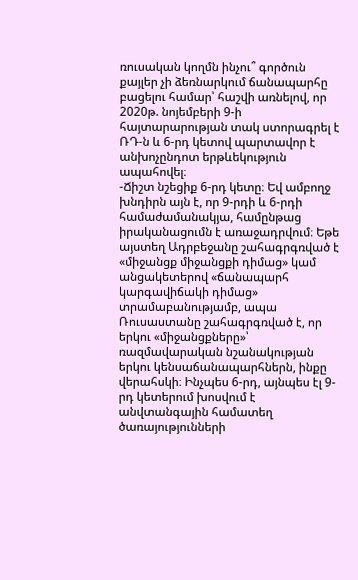ռուսական կողմն ինչու՞ գործուն քայլեր չի ձեռնարկում ճանապարհը բացելու համար՝ հաշվի առնելով, որ 2020թ. նոյեմբերի 9-ի հայտարարության տակ ստորագրել է ՌԴ-ն և 6-րդ կետով պարտավոր է անխոչընդոտ երթևեկություն ապահովել։
-Ճիշտ նշեցիք 6-րդ կետը։ Եվ ամբողջ խնդիրն այն է, որ 9-րդի և 6-րդի համաժամանակյա, համընթաց իրականացումն է առաջադրվում։ Եթե այստեղ Ադրբեջանը շահագրգռված է «միջանցք միջանցքի դիմաց» կամ անցակետերով «ճանապարհ կարգավիճակի դիմաց» տրամաբանությամբ, ապա Ռուսաստանը շահագրգռված է, որ երկու «միջանցքները»՝ ռազմավարական նշանակության երկու կենսաճանապարհներն, ինքը վերահսկի։ Ինչպես 6-րդ, այնպես էլ 9-րդ կետերում խոսվում է անվտանգային համատեղ ծառայությունների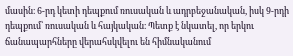մասին։ 6-րդ կետի դեպքում ռուսական և ադրբեջանական, իսկ 9-րդի դեպքում՝ ռուսական և հայկական։ Պետք է նկատել, որ երկու ճանապարհները վերահսկվելու են հիմնականում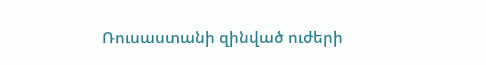Ռուսաստանի զինված ուժերի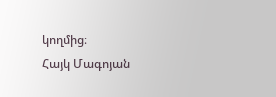կողմից։
Հայկ Մագոյան